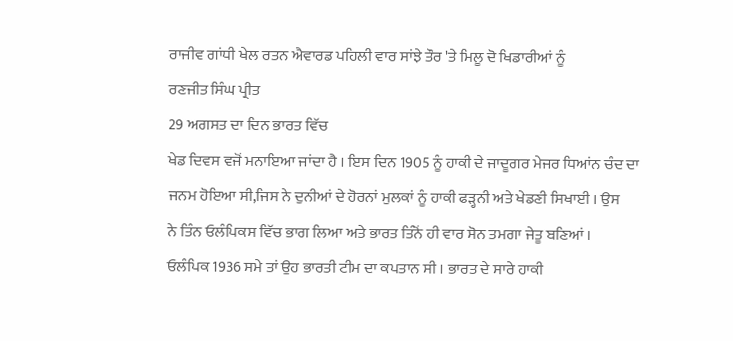ਰਾਜੀਵ ਗਾਂਧੀ ਖੇਲ ਰਤਨ ਐਵਾਰਡ ਪਹਿਲੀ ਵਾਰ ਸਾਂਝੇ ਤੌਰ 'ਤੇ ਮਿਲੂ ਦੋ ਖਿਡਾਰੀਆਂ ਨੂੰ
ਰਣਜੀਤ ਸਿੰਘ ਪ੍ਰੀਤ
29 ਅਗਸਤ ਦਾ ਦਿਨ ਭਾਰਤ ਵਿੱਚ
ਖੇਡ ਦਿਵਸ ਵਜੋਂ ਮਨਾਇਆ ਜਾਂਦਾ ਹੈ । ਇਸ ਦਿਨ 1905 ਨੂੰ ਹਾਕੀ ਦੇ ਜਾਦੂਗਰ ਮੇਜਰ ਧਿਆਂਨ ਚੰਦ ਦਾ
ਜਨਮ ਹੋਇਆ ਸੀ,ਜਿਸ ਨੇ ਦੁਨੀਆਂ ਦੇ ਹੋਰਨਾਂ ਮੁਲਕਾਂ ਨੂੰ ਹਾਕੀ ਫੜ੍ਹਨੀ ਅਤੇ ਖੇਡਣੀ ਸਿਖਾਈ । ਉਸ
ਨੇ ਤਿੰਨ ਓਲੰਪਿਕਸ ਵਿੱਚ ਭਾਗ ਲਿਆ ਅਤੇ ਭਾਰਤ ਤਿੰਨੋਂ ਹੀ ਵਾਰ ਸੋਨ ਤਮਗਾ ਜੇਤੂ ਬਣਿਆਂ ।
ਓਲੰਪਿਕ 1936 ਸਮੇ ਤਾਂ ਉਹ ਭਾਰਤੀ ਟੀਮ ਦਾ ਕਪਤਾਨ ਸੀ । ਭਾਰਤ ਦੇ ਸਾਰੇ ਹਾਕੀ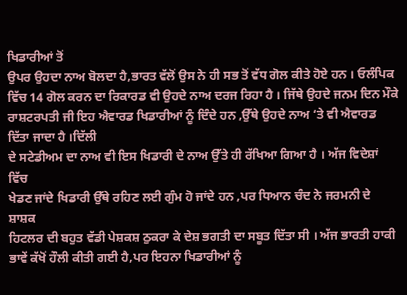ਖਿਡਾਰੀਆਂ ਤੋਂ
ਉਪਰ ਉਹਦਾ ਨਾਅ ਬੋਲਦਾ ਹੈ,ਭਾਰਤ ਵੱਲੋਂ ਉਸ ਨੇ ਹੀ ਸਭ ਤੋਂ ਵੱਧ ਗੋਲ ਕੀਤੇ ਹੋਏ ਹਨ । ਓਲੰਪਿਕ
ਵਿੱਚ 14 ਗੋਲ ਕਰਨ ਦਾ ਰਿਕਾਰਡ ਵੀ ਉਹਦੇ ਨਾਅ ਦਰਜ ਰਿਹਾ ਹੈ । ਜਿੱਥੇ ਉਹਦੇ ਜਨਮ ਦਿਨ ਮੌਕੇ
ਰਾਸ਼ਟਰਪਤੀ ਜੀ ਇਹ ਐਵਾਰਡ ਖਿਡਾਰੀਆਂ ਨੂੰ ਦਿੰਦੇ ਹਨ ,ਉੱਥੇ ਉਹਦੇ ਨਾਅ ‘ਤੇ ਵੀ ਐਵਾਰਡ ਦਿੱਤਾ ਜਾਦਾ ਹੈ ।ਦਿੱਲੀ
ਦੇ ਸਟੇਡੀਅਮ ਦਾ ਨਾਅ ਵੀ ਇਸ ਖਿਡਾਰੀ ਦੇ ਨਾਅ ਉੱਤੇ ਹੀ ਰੱਖਿਆ ਗਿਆ ਹੈ । ਅੱਜ ਵਿਦੇਸ਼ਾਂ ਵਿੱਚ
ਖੇਡਣ ਜਾਂਦੇ ਖਿਡਾਰੀ ਉੱਥੇ ਰਹਿਣ ਲਈ ਗੁੰਮ ਹੋ ਜਾਂਦੇ ਹਨ ,ਪਰ ਧਿਆਨ ਚੰਦ ਨੇ ਜਰਮਨੀ ਦੇ ਸ਼ਾਸ਼ਕ
ਹਿਟਲਰ ਦੀ ਬਹੁਤ ਵੱਡੀ ਪੇਸ਼ਕਸ਼ ਠੁਕਰਾ ਕੇ ਦੇਸ਼ ਭਗਤੀ ਦਾ ਸਬੂਤ ਦਿੱਤਾ ਸੀ । ਅੱਜ ਭਾਰਤੀ ਹਾਕੀ
ਭਾਵੇਂ ਕੱਖੋਂ ਹੌਲੀ ਕੀਤੀ ਗਈ ਹੈ,ਪਰ ਇਹਨਾ ਖਿਡਾਰੀਆਂ ਨੂੰ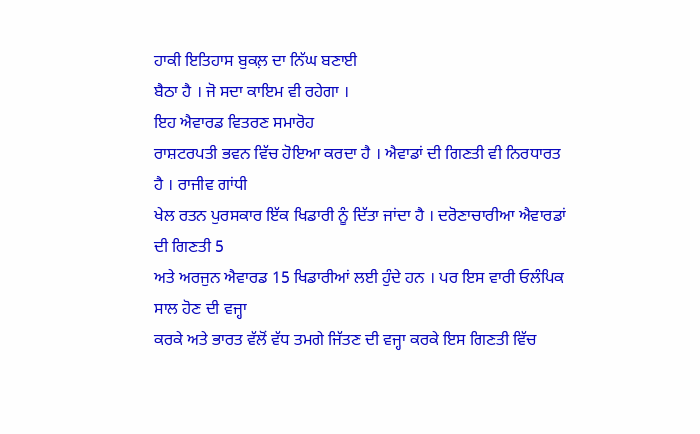ਹਾਕੀ ਇਤਿਹਾਸ ਬੁਕਲ਼ ਦਾ ਨਿੱਘ ਬਣਾਈ
ਬੈਠਾ ਹੈ । ਜੋ ਸਦਾ ਕਾਇਮ ਵੀ ਰਹੇਗਾ ।
ਇਹ ਐਵਾਰਡ ਵਿਤਰਣ ਸਮਾਰੋਹ
ਰਾਸ਼ਟਰਪਤੀ ਭਵਨ ਵਿੱਚ ਹੋਇਆ ਕਰਦਾ ਹੈ । ਐਵਾਡਾਂ ਦੀ ਗਿਣਤੀ ਵੀ ਨਿਰਧਾਰਤ ਹੈ । ਰਾਜੀਵ ਗਾਂਧੀ
ਖੇਲ ਰਤਨ ਪੁਰਸਕਾਰ ਇੱਕ ਖਿਡਾਰੀ ਨੂੰ ਦਿੱਤਾ ਜਾਂਦਾ ਹੈ । ਦਰੋਣਾਚਾਰੀਆ ਐਵਾਰਡਾਂ ਦੀ ਗਿਣਤੀ 5
ਅਤੇ ਅਰਜੁਨ ਐਵਾਰਡ 15 ਖਿਡਾਰੀਆਂ ਲਈ ਹੁੰਦੇ ਹਨ । ਪਰ ਇਸ ਵਾਰੀ ਓਲੰਪਿਕ ਸਾਲ ਹੋਣ ਦੀ ਵਜ੍ਹਾ
ਕਰਕੇ ਅਤੇ ਭਾਰਤ ਵੱਲੋਂ ਵੱਧ ਤਮਗੇ ਜਿੱਤਣ ਦੀ ਵਜ੍ਹਾ ਕਰਕੇ ਇਸ ਗਿਣਤੀ ਵਿੱਚ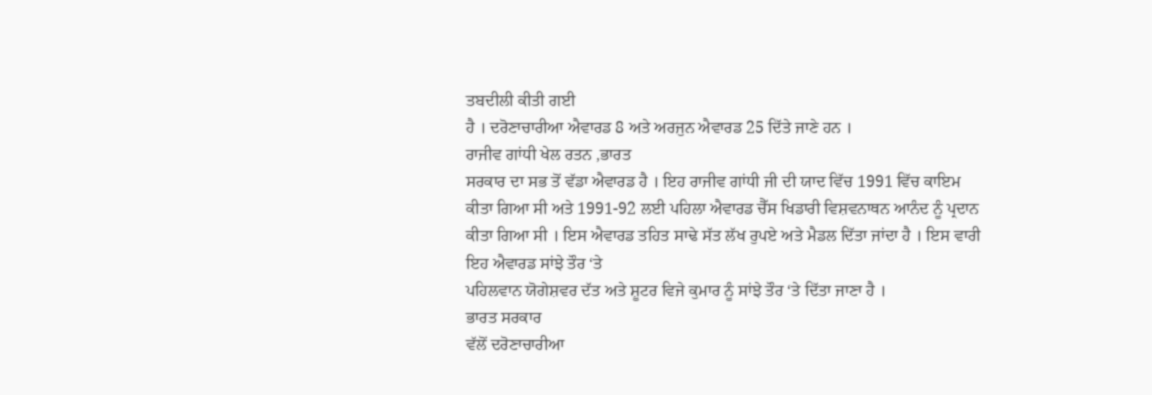ਤਬਦੀਲੀ ਕੀਤੀ ਗਈ
ਹੈ । ਦਰੋਣਾਚਾਰੀਆ ਐਵਾਰਡ 8 ਅਤੇ ਅਰਜੁਨ ਐਵਾਰਡ 25 ਦਿੱਤੇ ਜਾਣੇ ਹਨ ।
ਰਾਜੀਵ ਗਾਂਧੀ ਖੇਲ ਰਤਨ ,ਭਾਰਤ
ਸਰਕਾਰ ਦਾ ਸਭ ਤੋਂ ਵੱਡਾ ਐਵਾਰਡ ਹੈ । ਇਹ ਰਾਜੀਵ ਗਾਂਧੀ ਜੀ ਦੀ ਯਾਦ ਵਿੱਚ 1991 ਵਿੱਚ ਕਾਇਮ
ਕੀਤਾ ਗਿਆ ਸੀ ਅਤੇ 1991-92 ਲਈ ਪਹਿਲਾ ਐਵਾਰਡ ਚੈੱਸ ਖਿਡਾਰੀ ਵਿਸ਼ਵਨਾਥਨ ਆਨੰਦ ਨੂੰ ਪ੍ਰਦਾਨ
ਕੀਤਾ ਗਿਆ ਸੀ । ਇਸ ਐਵਾਰਡ ਤਹਿਤ ਸਾਢੇ ਸੱਤ ਲੱਖ ਰੁਪਏ ਅਤੇ ਮੈਡਲ ਦਿੱਤਾ ਜਾਂਦਾ ਹੈ । ਇਸ ਵਾਰੀ
ਇਹ ਐਵਾਰਡ ਸਾਂਝੇ ਤੌਰ ‘ਤੇ
ਪਹਿਲਵਾਨ ਯੋਗੇਸ਼ਵਰ ਦੱਤ ਅਤੇ ਸ਼ੂਟਰ ਵਿਜੇ ਕੁਮਾਰ ਨੂੰ ਸਾਂਝੇ ਤੌਰ ‘ਤੇ ਦਿੱਤਾ ਜਾਣਾ ਹੈ ।
ਭਾਰਤ ਸਰਕਾਰ
ਵੱਲੋਂ ਦਰੋਣਾਚਾਰੀਆ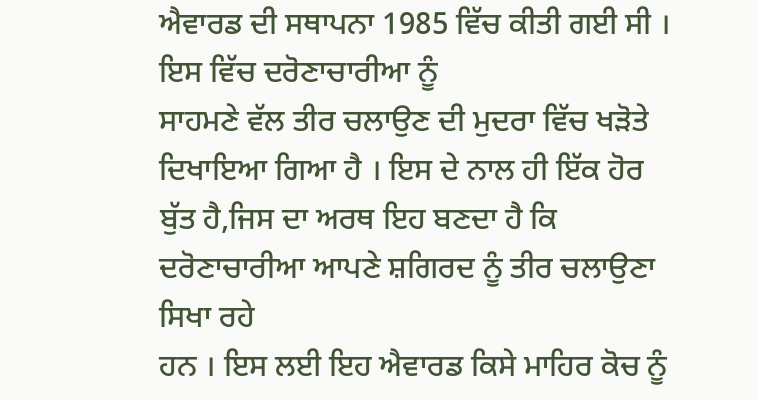ਐਵਾਰਡ ਦੀ ਸਥਾਪਨਾ 1985 ਵਿੱਚ ਕੀਤੀ ਗਈ ਸੀ । ਇਸ ਵਿੱਚ ਦਰੋਣਾਚਾਰੀਆ ਨੂੰ
ਸਾਹਮਣੇ ਵੱਲ ਤੀਰ ਚਲਾਉਣ ਦੀ ਮੁਦਰਾ ਵਿੱਚ ਖੜੋਤੇ ਦਿਖਾਇਆ ਗਿਆ ਹੈ । ਇਸ ਦੇ ਨਾਲ ਹੀ ਇੱਕ ਹੋਰ
ਬੁੱਤ ਹੈ,ਜਿਸ ਦਾ ਅਰਥ ਇਹ ਬਣਦਾ ਹੈ ਕਿ ਦਰੋਣਾਚਾਰੀਆ ਆਪਣੇ ਸ਼ਗਿਰਦ ਨੂੰ ਤੀਰ ਚਲਾਉਣਾ ਸਿਖਾ ਰਹੇ
ਹਨ । ਇਸ ਲਈ ਇਹ ਐਵਾਰਡ ਕਿਸੇ ਮਾਹਿਰ ਕੋਚ ਨੂੰ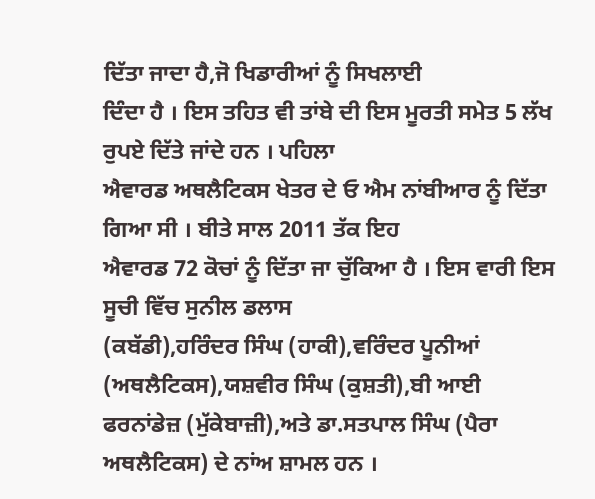ਦਿੱਤਾ ਜਾਦਾ ਹੈ,ਜੋ ਖਿਡਾਰੀਆਂ ਨੂੰ ਸਿਖਲਾਈ
ਦਿੰਦਾ ਹੈ । ਇਸ ਤਹਿਤ ਵੀ ਤਾਂਬੇ ਦੀ ਇਸ ਮੂਰਤੀ ਸਮੇਤ 5 ਲੱਖ ਰੁਪਏ ਦਿੱਤੇ ਜਾਂਦੇ ਹਨ । ਪਹਿਲਾ
ਐਵਾਰਡ ਅਥਲੈਟਿਕਸ ਖੇਤਰ ਦੇ ਓ ਐਮ ਨਾਂਬੀਆਰ ਨੂੰ ਦਿੱਤਾ ਗਿਆ ਸੀ । ਬੀਤੇ ਸਾਲ 2011 ਤੱਕ ਇਹ
ਐਵਾਰਡ 72 ਕੋਚਾਂ ਨੂੰ ਦਿੱਤਾ ਜਾ ਚੁੱਕਿਆ ਹੈ । ਇਸ ਵਾਰੀ ਇਸ ਸੂਚੀ ਵਿੱਚ ਸੁਨੀਲ ਡਲਾਸ
(ਕਬੱਡੀ),ਹਰਿੰਦਰ ਸਿੰਘ (ਹਾਕੀ),ਵਰਿੰਦਰ ਪੂਨੀਆਂ (ਅਥਲੈਟਿਕਸ),ਯਸ਼ਵੀਰ ਸਿੰਘ (ਕੁਸ਼ਤੀ),ਬੀ ਆਈ
ਫਰਨਾਂਡੇਜ਼ (ਮੁੱਕੇਬਾਜ਼ੀ),ਅਤੇ ਡਾ.ਸਤਪਾਲ ਸਿੰਘ (ਪੈਰਾ ਅਥਲੈਟਿਕਸ) ਦੇ ਨਾਂਅ ਸ਼ਾਮਲ ਹਨ ।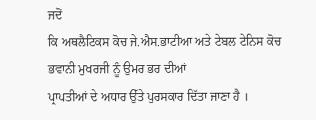ਜਦੋਂ
ਕਿ ਅਥਲੈਟਿਕਸ ਕੋਚ ਜੇ.ਐਸ.ਭਾਟੀਆ ਅਤੇ ਟੇਬਲ ਟੇਨਿਸ ਕੋਚ ਭਵਾਨੀ ਮੁਖਰਜੀ ਨੂੰ ਉਮਰ ਭਰ ਦੀਆਂ
ਪ੍ਰਾਪਤੀਆਂ ਦੇ ਅਧਾਰ ਉੱਤੇ ਪੁਰਸਕਾਰ ਦਿੱਤਾ ਜਾਣਾ ਹੈ ।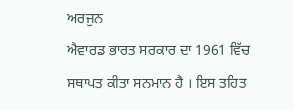ਅਰਜੁਨ
ਐਵਾਰਡ ਭਾਰਤ ਸਰਕਾਰ ਦਾ 1961 ਵਿੱਚ ਸਥਾਪਤ ਕੀਤਾ ਸਨਮਾਨ ਹੈ । ਇਸ ਤਹਿਤ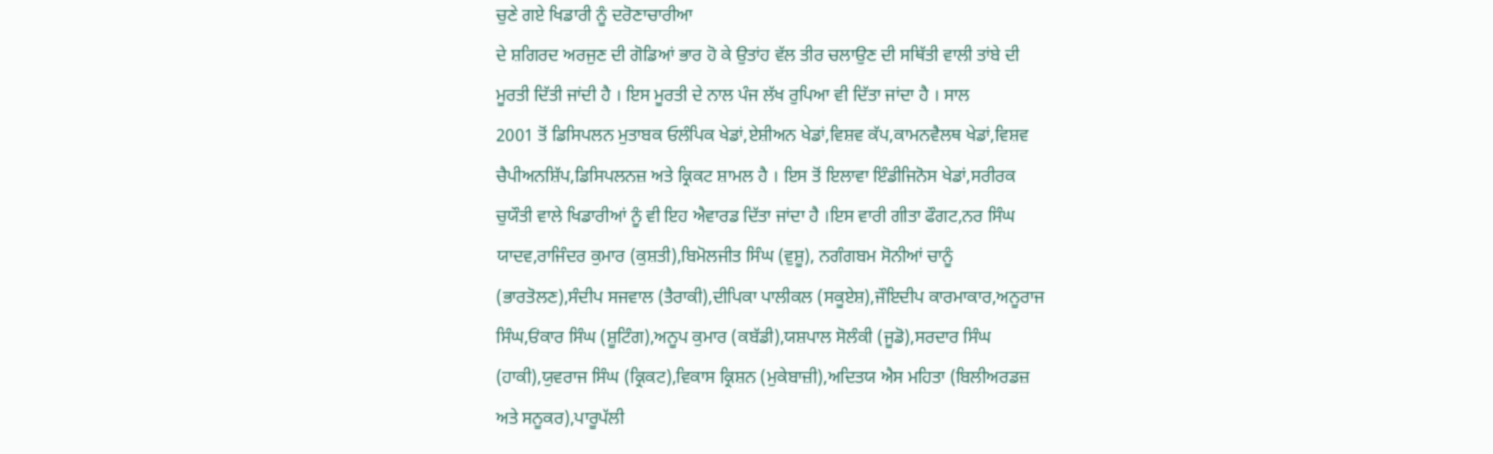ਚੁਣੇ ਗਏ ਖਿਡਾਰੀ ਨੂੰ ਦਰੋਣਾਚਾਰੀਆ
ਦੇ ਸ਼ਗਿਰਦ ਅਰਜੁਣ ਦੀ ਗੋਡਿਆਂ ਭਾਰ ਹੋ ਕੇ ਉਤਾਂਹ ਵੱਲ ਤੀਰ ਚਲਾਉਣ ਦੀ ਸਥਿੱਤੀ ਵਾਲੀ ਤਾਂਬੇ ਦੀ
ਮੂਰਤੀ ਦਿੱਤੀ ਜਾਂਦੀ ਹੈ । ਇਸ ਮੂਰਤੀ ਦੇ ਨਾਲ ਪੰਜ ਲੱਖ ਰੁਪਿਆ ਵੀ ਦਿੱਤਾ ਜਾਂਦਾ ਹੈ । ਸਾਲ
2001 ਤੋਂ ਡਿਸਿਪਲਨ ਮੁਤਾਬਕ ਓਲੰਪਿਕ ਖੇਡਾਂ,ਏਸ਼ੀਅਨ ਖੇਡਾਂ,ਵਿਸ਼ਵ ਕੱਪ,ਕਾਮਨਵੈਲਥ ਖੇਡਾਂ,ਵਿਸ਼ਵ
ਚੈਪੀਅਨਸ਼ਿੱਪ,ਡਿਸਿਪਲਨਜ਼ ਅਤੇ ਕ੍ਰਿਕਟ ਸ਼ਾਮਲ ਹੈ । ਇਸ ਤੋਂ ਇਲਾਵਾ ਇੰਡੀਜਿਨੋਸ ਖੇਡਾਂ,ਸਰੀਰਕ
ਚੁਯੌਤੀ ਵਾਲੇ ਖਿਡਾਰੀਆਂ ਨੂੰ ਵੀ ਇਹ ਐਵਾਰਡ ਦਿੱਤਾ ਜਾਂਦਾ ਹੈ ।ਇਸ ਵਾਰੀ ਗੀਤਾ ਫੌਗਟ,ਨਰ ਸਿੰਘ
ਯਾਦਵ,ਰਾਜਿੰਦਰ ਕੁਮਾਰ (ਕੁਸ਼ਤੀ),ਬਿਮੋਲਜੀਤ ਸਿੰਘ (ਵੁਸ਼ੂ), ਨਗੰਗਬਮ ਸੋਨੀਆਂ ਚਾਨੂੰ
(ਭਾਰਤੋਲਣ),ਸੰਦੀਪ ਸਜਵਾਲ (ਤੈਰਾਕੀ),ਦੀਪਿਕਾ ਪਾਲੀਕਲ (ਸਕੂਏਸ਼),ਜੌਇਦੀਪ ਕਾਰਮਾਕਾਰ,ਅਨੂਰਾਜ
ਸਿੰਘ,ਓਂਕਾਰ ਸਿੰਘ (ਸ਼ੂਟਿੰਗ),ਅਨੂਪ ਕੁਮਾਰ (ਕਬੱਡੀ),ਯਸ਼ਪਾਲ ਸੋਲੰਕੀ (ਜੂਡੋ),ਸਰਦਾਰ ਸਿੰਘ
(ਹਾਕੀ),ਯੁਵਰਾਜ ਸਿੰਘ (ਕ੍ਰਿਕਟ),ਵਿਕਾਸ ਕ੍ਰਿਸ਼ਨ (ਮੁਕੇਬਾਜ਼ੀ),ਅਦਿਤਯ ਐਸ ਮਹਿਤਾ (ਬਿਲੀਅਰਡਜ਼
ਅਤੇ ਸਨੂਕਰ),ਪਾਰੂਪੱਲੀ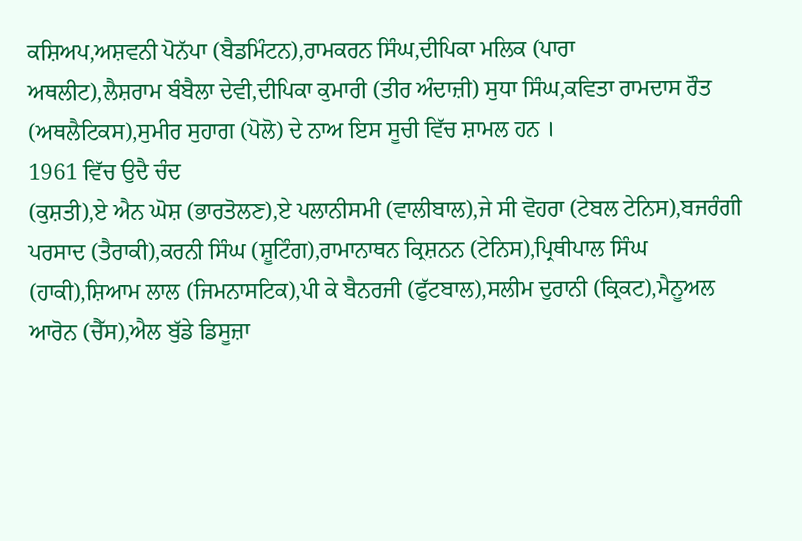ਕਸ਼ਿਅਪ,ਅਸ਼ਵਨੀ ਪੋਨੱਪਾ (ਬੈਡਮਿੰਟਨ),ਰਾਮਕਰਨ ਸਿੰਘ,ਦੀਪਿਕਾ ਮਲਿਕ (ਪਾਰਾ
ਅਥਲੀਟ),ਲੈਸ਼ਰਾਮ ਬੰਬੈਲਾ ਦੇਵੀ,ਦੀਪਿਕਾ ਕੁਮਾਰੀ (ਤੀਰ ਅੰਦਾਜ਼ੀ) ਸੁਧਾ ਸਿੰਘ,ਕਵਿਤਾ ਰਾਮਦਾਸ ਰੌਤ
(ਅਥਲੈਟਿਕਸ),ਸੁਮੀਰ ਸੁਹਾਗ (ਪੋਲੋ) ਦੇ ਨਾਅ ਇਸ ਸੂਚੀ ਵਿੱਚ ਸ਼ਾਮਲ ਹਨ ।
1961 ਵਿੱਚ ਉਦੈ ਚੰਦ
(ਕੁਸ਼ਤੀ),ਏ ਐਨ ਘੋਸ਼ (ਭਾਰਤੋਲਣ),ਏ ਪਲਾਨੀਸਮੀ (ਵਾਲੀਬਾਲ),ਜੇ ਸੀ ਵੋਹਰਾ (ਟੇਬਲ ਟੇਨਿਸ),ਬਜਰੰਗੀ
ਪਰਸਾਦ (ਤੈਰਾਕੀ),ਕਰਨੀ ਸਿੰਘ (ਸ਼ੂਟਿੰਗ),ਰਾਮਾਨਾਥਨ ਕ੍ਰਿਸ਼ਨਨ (ਟੇਨਿਸ),ਪ੍ਰਿਥੀਪਾਲ ਸਿੰਘ
(ਹਾਕੀ),ਸ਼ਿਆਮ ਲਾਲ (ਜਿਮਨਾਸਟਿਕ),ਪੀ ਕੇ ਬੈਨਰਜੀ (ਫੁੱਟਬਾਲ),ਸਲੀਮ ਦੁਰਾਨੀ (ਕ੍ਰਿਕਟ),ਮੈਨੂਅਲ
ਆਰੋਨ (ਚੈੱਸ),ਐਲ ਬੁੱਡੇ ਡਿਸੂਜ਼ਾ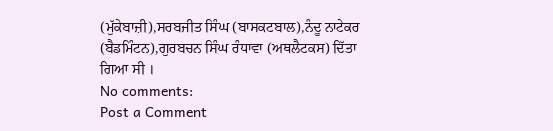(ਮੁੱਕੇਬਾਜ਼ੀ),ਸਰਬਜੀਤ ਸਿੰਘ (ਬਾਸਕਟਬਾਲ),ਨੰਦੂ ਨਾਟੇਕਰ
(ਬੈਡਮਿੰਟਨ),ਗੁਰਬਚਨ ਸਿੰਘ ਰੰਧਾਵਾ (ਅਥਲੈਟਕਸ) ਦਿੱਤਾ ਗਿਆ ਸੀ ।
No comments:
Post a Comment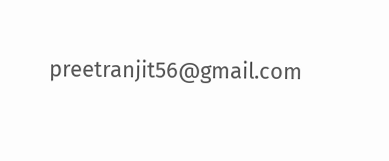preetranjit56@gmail.com